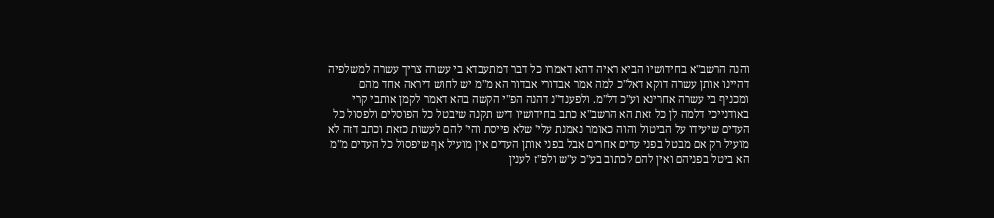והנה הרשב"א בחידושיו הביא ראיה דהא דאמרו כל דבר דמתעבדא בי עשרה צריך עשרה למשלפיה דהיינו אותן עשרה דוקא דאל"כ למה אמר אבדורי אבדור הא מ"מ יש לחוש דיראה אחד מהם ומכניף בי עשרה אחרינא וע"כ דל"מ. ולפענד"נ דהנה הפ"י הקשה בהא דאמר לקמן אותבי קרי באודנייכי דלמה לן כל זאת הא הרשב"א כתב בחידושיו דיש תקנה שיבטל כל הפוסלים ולפסול כל העדים שיעידו על הביטול והוה כאומר נאמנת עלי' שלא פייסת והי' להם לעשות כזאת וכתב דזה לא מועיל רק אם מבטל בפני עדים אחרים אבל בפני אותן העדים אין מועיל אף שיפסול כל העדים מ"מ הא ביטל בפניהם ואין להם לכתוב בע"כ ע"ש ולפ"ז לענין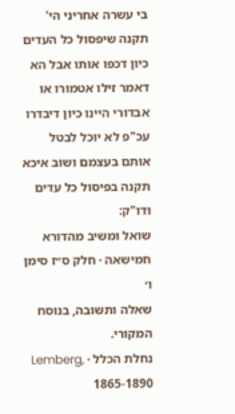בי עשרה אחריני הי' תקנה שיפסול כל העדים כיון דכפו אותו אבל הא דאמר זילו אטמורו או אבדורי היינו כיון דיבדרו עכ"פ לא יוכל לבטל אותם בעצמם ושוב איכא תקנה בפיסול כל עדים ודו"ק:
שואל ומשיב מהדורא חמישאה · חלק ס״ז סימן ו׳
שאלה ותשובה, בנוסח המקורי.
נחלת הכלל · Lemberg, 1865-1890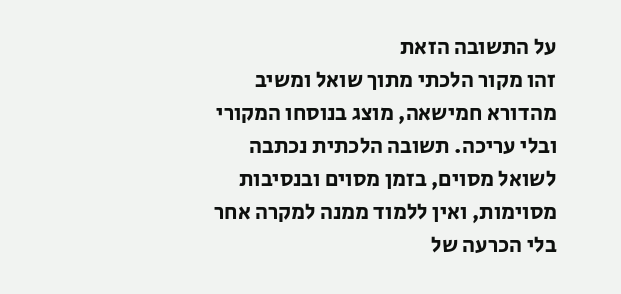על התשובה הזאת
זהו מקור הלכתי מתוך שואל ומשיב מהדורא חמישאה, מוצג בנוסחו המקורי ובלי עריכה. תשובה הלכתית נכתבה לשואל מסוים, בזמן מסוים ובנסיבות מסוימות, ואין ללמוד ממנה למקרה אחר בלי הכרעה של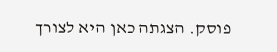פוסק. הצגתה כאן היא לצורך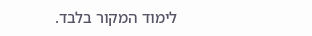לימוד המקור בלבד.